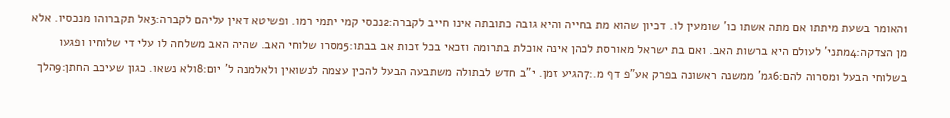1האומר בשעת מיתתו אם מתה אשתו כו' שומעין לו. דכיון שהוא מת בחייה והיא גובה כתובתה אינו חייב לקברה:2נכסי קמי יתמי רמו. ופשיטא דאין עליהם לקברה:3אל תקברוהו מנכסיו. אלא מן הצדקה:4מתני' לעולם היא ברשות האב. ואם בת ישראל מאורסת לכהן אינה אוכלת בתרומה וזכאי בכל זכות אב בבתו:5מסרו שלוחי האב. שהיה האב משלחה לו עלי די שלוחיו ופגעו בשלוחי הבעל ומסרוה להם:6גמ' ממשנה ראשונה בפרק אע"פ דף מ.:7הגיע זמן. י"ב חדש לבתולה משתבעה הבעל להכין עצמה לנשואין ולאלמנה ל' יום:8ולא נשאו. כגון שעיכב החתן:9הלך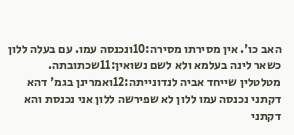האב כו'. אין מסירתו מסירה:10ונכנסה עמו. עם בעלה ללון כשאר לינה בעלמא ולא לשם נשואין:11שכתובתה. מטלטלין שייחד אביה לנדונייתה:12ואמרינן בגמ' דהא דקתני נכנסה עמו ללון לא שפירשה ללון אני נכנסת והא דקתני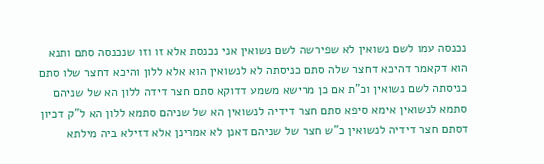נכנסה עמו לשם נשואין לא שפירשה לשם נשואין אני נכנסת אלא זו וזו שנכנסה סתם ותנא הוא דקאמר דהיכא דחצר שלה סתם כניסתה לא לנשואין הוא אלא ללון והיכא דחצר שלו סתם כניסתה לשם נשואין וכ"ת אם כן מרישא משמע דדוקא סתם חצר דידה ללון הא של שניהם סתמא לנשואין אימא סיפא סתם חצר דידיה לנשואין הא של שניהם סתמא ללון הא ל"ק דכיון דסתם חצר דידיה לנשואין כ"ש חצר של שניהם דאנן לא אמרינן אלא דזילא ביה מילתא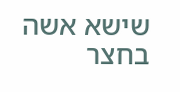שישא אשה בחצר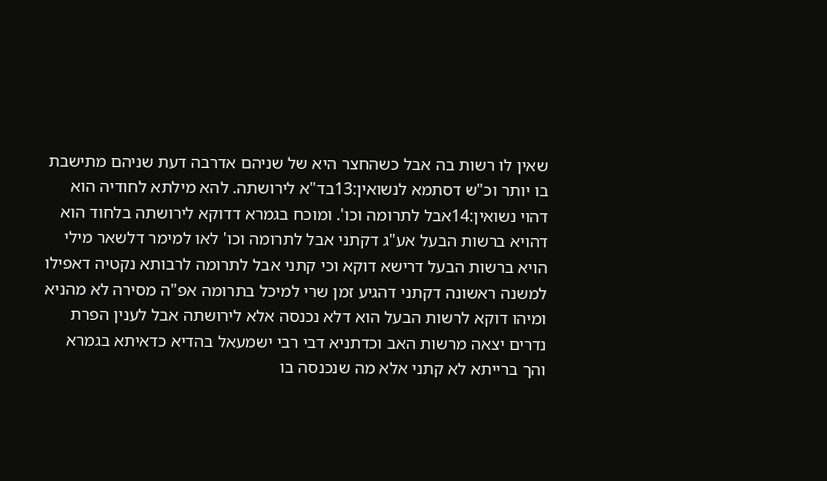שאין לו רשות בה אבל כשהחצר היא של שניהם אדרבה דעת שניהם מתישבת בו יותר וכ"ש דסתמא לנשואין:13בד"א לירושתה. להא מילתא לחודיה הוא דהוי נשואין:14אבל לתרומה וכו'. ומוכח בגמרא דדוקא לירושתה בלחוד הוא דהויא ברשות הבעל אע"ג דקתני אבל לתרומה וכו' לאו למימר דלשאר מילי הויא ברשות הבעל דרישא דוקא וכי קתני אבל לתרומה לרבותא נקטיה דאפילו למשנה ראשונה דקתני דהגיע זמן שרי למיכל בתרומה אפ"ה מסירה לא מהניא ומיהו דוקא לרשות הבעל הוא דלא נכנסה אלא לירושתה אבל לענין הפרת נדרים יצאה מרשות האב וכדתניא דבי רבי ישמעאל בהדיא כדאיתא בגמרא והך ברייתא לא קתני אלא מה שנכנסה בו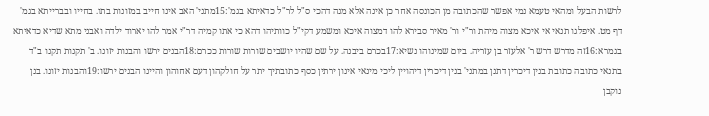לרשות הבעל ומהאי טעמא נמי אפשר שהכתובה מן הכונסה אחר כן אינה אלא מנה דהכי ס"ל לר"ל כדאיתא בגמ':15מתני' האב אינו חייב במזונות בתו. בחייו ובברייתא בגמ' דף מט. איפלגו תנאי אי איכא מצוה מיהת ור"י ור' מאיר סבירא להו דמצוה איכא ומשמע דקי"ל כוותיהו דהא כי אתו קמיה דר"י אמר להו יארוד ילדה ואבני מתא שדיא כדאיתא בגמרא:16זה מדרש דרש ר' אלעזר בן עזריה. ביום שמינוהו נשיא:17בכרם ביבנה. על שם שהיו יושבים שורות שורות ככרם:18הבנים ירשו והבנות יזונו. ב' תקנות תקנו ב"ד בתנאי כתובה כתובת בנין דיכרין דתנן במתני' בנין דיכרין דיהויין ליכי מינאי אינון ירתין כסף כתובתיך יתר על חולקהון דעם אחוהון והיינו הבנים ירשו:19והבנות יזונו. בנן נוקבן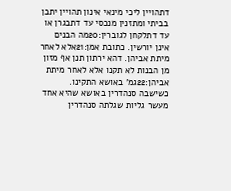דתהויין ליכי מינאי אינון תהויין יתבן בביתי ומתזנין מנכסי עד דתבגרן או עד דתלקחן לגוברין:20מה הבנים אינן יורשין. כתובת אמן:21אלא לאחר מיתת אביהן. דהא ירתון תנן אף מזון מן הבנות לא תקנו אלא לאחר מיתת אביהן:22גמ' באושא התקינו. כשישבה סנהדרין באושא שהיא אחד מעשר גליות שגלתה סנהדרין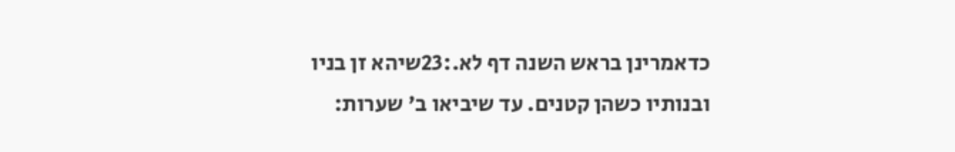כדאמרינן בראש השנה דף לא.:23שיהא זן בניו ובנותיו כשהן קטנים. עד שיביאו ב' שערות: